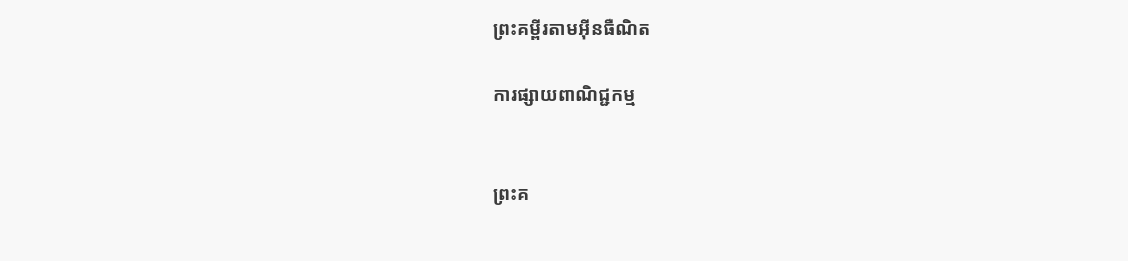ព្រះគម្ពីរតាមអ៊ីនធឺណិត

ការផ្សាយពាណិជ្ជកម្ម


ព្រះគ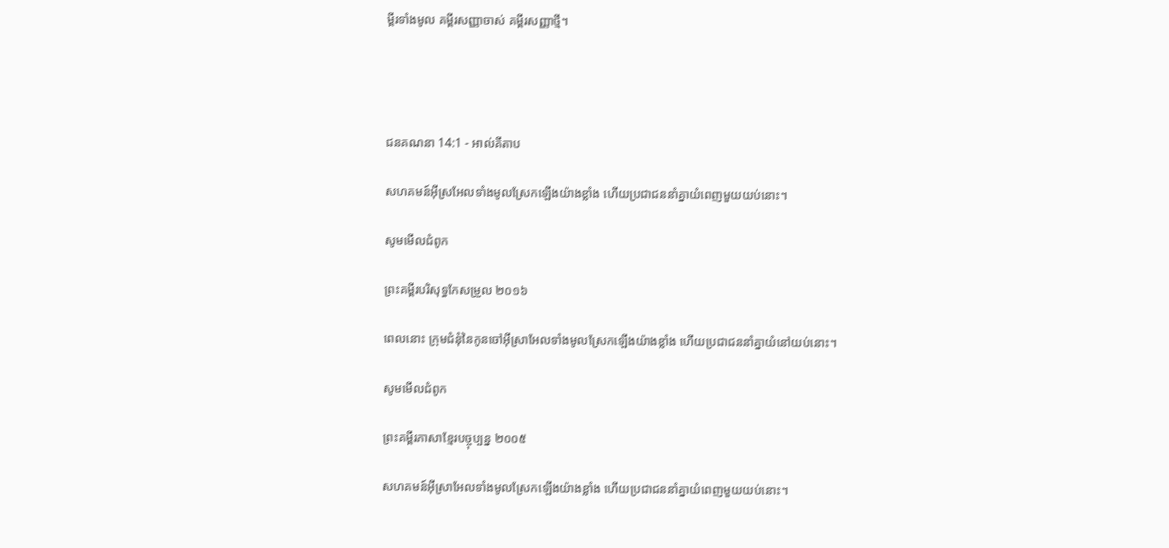ម្ពីរទាំងមូល គម្ពីរសញ្ញាចាស់ គម្ពីរសញ្ញាថ្មី។




ជន‌គណនា 14:1 - អាល់គីតាប

សហគមន៍អ៊ីស្រ‌អែលទាំងមូលស្រែកឡើងយ៉ាងខ្លាំង ហើយប្រជា‌ជននាំគ្នាយំពេញមួយយប់នោះ។

សូមមើលជំពូក

ព្រះគម្ពីរបរិសុទ្ធកែសម្រួល ២០១៦

ពេលនោះ ក្រុមជំនុំនៃកូនចៅអ៊ីស្រា‌អែលទាំងមូលស្រែកឡើងយ៉ាងខ្លាំង ហើយប្រជាជននាំគ្នាយំនៅយប់នោះ។

សូមមើលជំពូក

ព្រះគម្ពីរភាសាខ្មែរបច្ចុប្បន្ន ២០០៥

សហគមន៍អ៊ីស្រា‌អែលទាំងមូលស្រែកឡើងយ៉ាងខ្លាំង ហើយប្រជា‌ជននាំគ្នាយំពេញមួយយប់នោះ។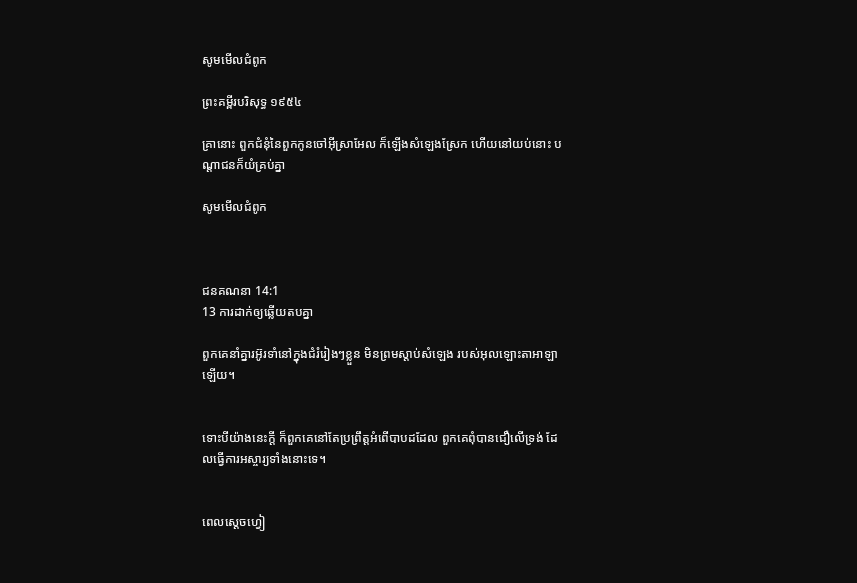សូមមើលជំពូក

ព្រះគម្ពីរបរិសុទ្ធ ១៩៥៤

គ្រានោះ ពួកជំនុំនៃពួកកូនចៅអ៊ីស្រាអែល ក៏ឡើងសំឡេងស្រែក ហើយនៅយប់នោះ បណ្តាជនក៏យំគ្រប់គ្នា

សូមមើលជំពូក



ជន‌គណនា 14:1
13 ការដាក់ឲ្យឆ្លើយតបគ្នា

ពួកគេនាំគ្នារអ៊ូ‌រទាំនៅក្នុងជំរំរៀងៗខ្លួន មិនព្រមស្ដាប់សំឡេង របស់អុលឡោះ‌តាអាឡាឡើយ។


ទោះបីយ៉ាងនេះក្ដី ក៏ពួកគេនៅតែប្រព្រឹត្តអំពើបាបដដែល ពួកគេពុំបានជឿលើទ្រង់ ដែលធ្វើការអស្ចារ្យទាំងនោះទេ។


ពេលស្តេចហ្វៀ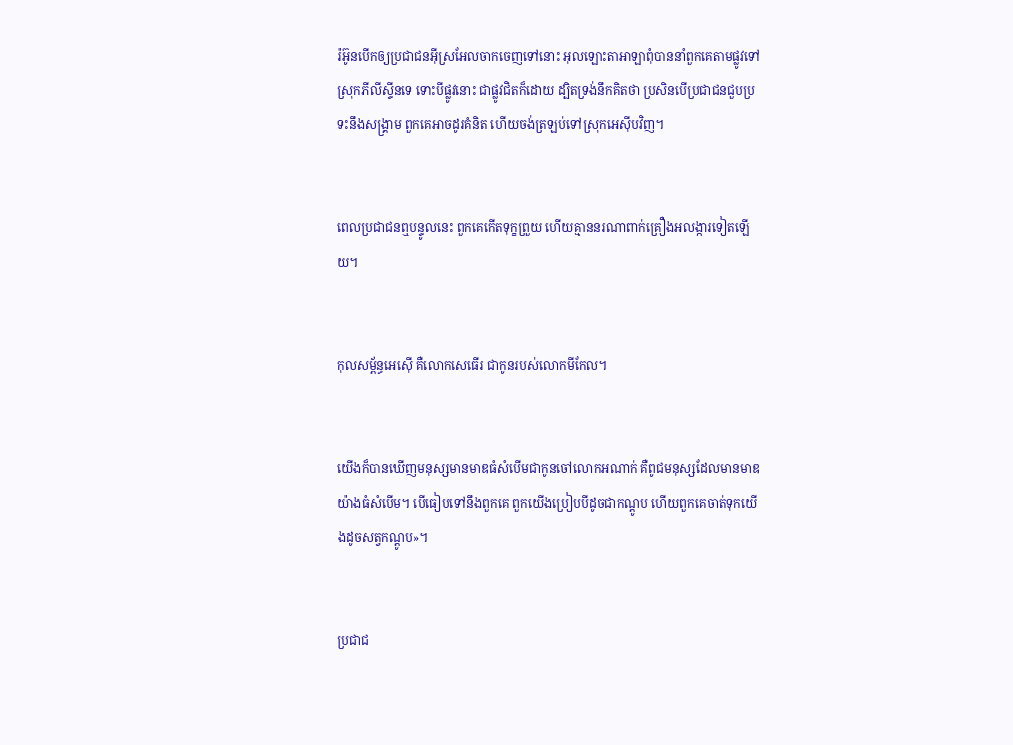រ៉អ៊ូនបើកឲ្យប្រជា‌ជនអ៊ីស្រ‌អែលចាកចេញទៅនោះ អុលឡោះ‌តាអាឡាពុំបាននាំពួកគេតាមផ្លូវទៅស្រុកភីលី‌ស្ទីនទេ ទោះបីផ្លូវនោះ ជាផ្លូវជិតក៏ដោយ ដ្បិតទ្រង់នឹកគិតថា ប្រសិនបើប្រជា‌ជនជួបប្រទះនឹងសង្គ្រាម ពួកគេអាចដូរគំនិត ហើយចង់ត្រឡប់ទៅស្រុកអេស៊ីបវិញ។


ពេលប្រជា‌ជនឮបន្ទូលនេះ ពួកគេកើតទុក្ខព្រួយ ហើយគ្មាននរណាពាក់គ្រឿងអលង្ការទៀតឡើយ។


កុល‌សម្ព័ន្ធអេស៊ើ គឺលោកសេធើរ ជាកូនរបស់លោកមីកែល។


យើងក៏បានឃើញមនុស្សមានមាឌធំសំបើមជាកូនចៅលោកអណាក់ គឺពូជមនុស្សដែលមានមាឌយ៉ាងធំសំបើម។ បើធៀបទៅនឹងពួកគេ ពួកយើងប្រៀបបីដូចជាកណ្តូប ហើយពួកគេចាត់ទុកយើងដូចសត្វកណ្តូប»។


ប្រជា‌ជ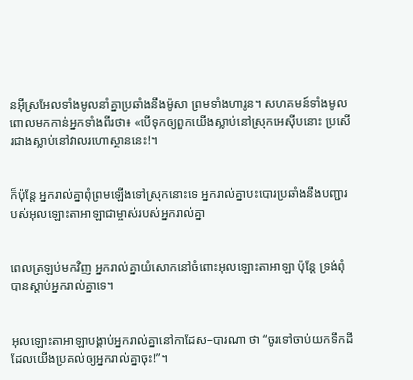នអ៊ីស្រ‌អែលទាំងមូលនាំគ្នាប្រឆាំងនឹងម៉ូសា ព្រមទាំងហារូន។ សហគមន៍ទាំងមូលពោលមកកាន់អ្នកទាំងពីរថា៖ «បើទុកឲ្យពួកយើងស្លាប់នៅស្រុកអេស៊ីបនោះ ប្រសើរជាងស្លាប់នៅវាលរហោ‌ស្ថាននេះ!។


ក៏ប៉ុន្តែ អ្នករាល់គ្នាពុំព្រមឡើងទៅស្រុកនោះទេ អ្នករាល់គ្នាបះបោរប្រឆាំងនឹងបញ្ជារបស់អុលឡោះ‌តាអាឡាជាម្ចាស់របស់អ្នករាល់គ្នា


ពេលត្រឡប់មកវិញ អ្នករាល់គ្នាយំសោកនៅចំពោះអុលឡោះ‌តាអាឡា ប៉ុន្តែ ទ្រង់ពុំបានស្តាប់អ្នករាល់គ្នាទេ។


អុលឡោះ‌តាអាឡាបង្គាប់អ្នករាល់គ្នានៅកាដែស–បារណា ថា “ចូរទៅចាប់យកទឹកដី ដែលយើងប្រគល់ឲ្យអ្នករាល់គ្នាចុះ!”។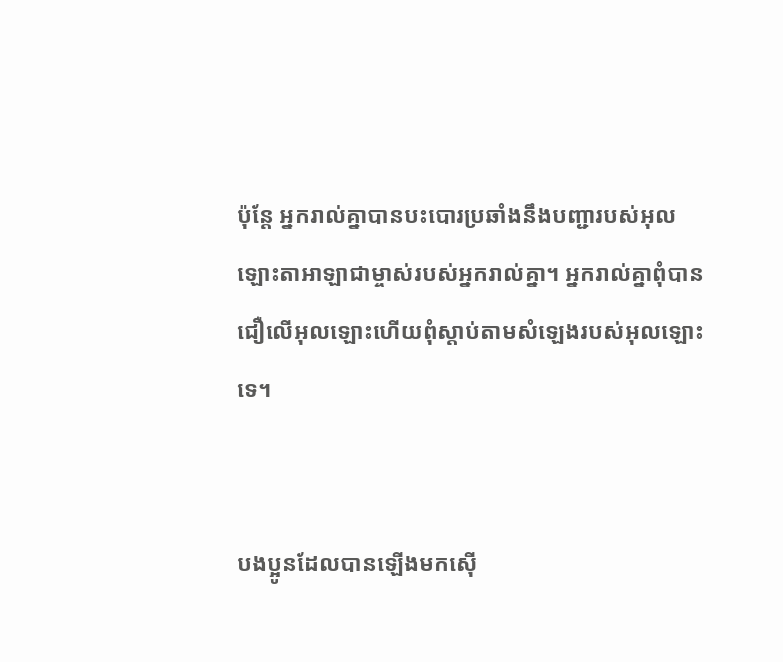ប៉ុន្តែ អ្នករាល់គ្នាបានបះបោរប្រឆាំងនឹងបញ្ជារបស់អុលឡោះ‌តាអាឡាជាម្ចាស់របស់អ្នករាល់គ្នា។ អ្នករាល់គ្នាពុំបានជឿលើអុលឡោះហើយពុំស្តាប់តាមសំឡេងរបស់អុលឡោះទេ។


បងប្អូនដែលបានឡើងមកស៊ើ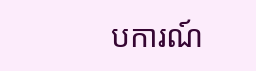ប‌ការណ៍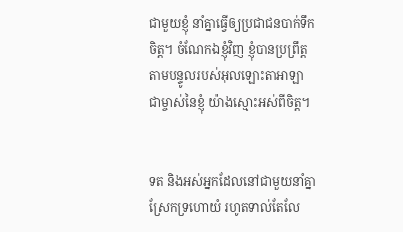ជាមួយខ្ញុំ នាំគ្នាធ្វើឲ្យប្រជា‌ជនបាក់ទឹកចិត្ត។ ចំណែកឯខ្ញុំវិញ ខ្ញុំបានប្រព្រឹត្តតាមបន្ទូលរបស់អុលឡោះ‌តាអាឡា ជាម្ចាស់នៃខ្ញុំ យ៉ាងស្មោះអស់ពីចិត្ត។


ទត និងអស់អ្នកដែលនៅជាមួយនាំគ្នាស្រែកទ្រហោយំ រហូតទាល់តែលែ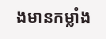ងមានកម្លាំង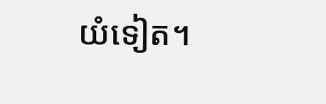យំទៀត។